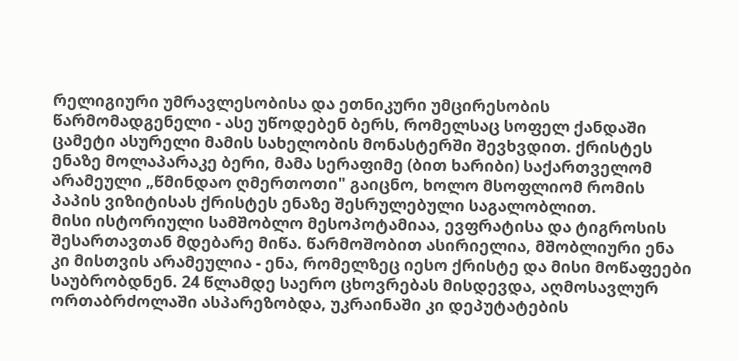რელიგიური უმრავლესობისა და ეთნიკური უმცირესობის წარმომადგენელი - ასე უწოდებენ ბერს, რომელსაც სოფელ ქანდაში ცამეტი ასურელი მამის სახელობის მონასტერში შევხვდით. ქრისტეს ენაზე მოლაპარაკე ბერი, მამა სერაფიმე (ბით ხარიბი) საქართველომ არამეული „წმინდაო ღმერთოთი" გაიცნო, ხოლო მსოფლიომ რომის პაპის ვიზიტისას ქრისტეს ენაზე შესრულებული საგალობლით.
მისი ისტორიული სამშობლო მესოპოტამიაა, ევფრატისა და ტიგროსის შესართავთან მდებარე მიწა. წარმოშობით ასირიელია, მშობლიური ენა კი მისთვის არამეულია - ენა, რომელზეც იესო ქრისტე და მისი მოწაფეები საუბრობდნენ. 24 წლამდე საერო ცხოვრებას მისდევდა, აღმოსავლურ ორთაბრძოლაში ასპარეზობდა, უკრაინაში კი დეპუტატების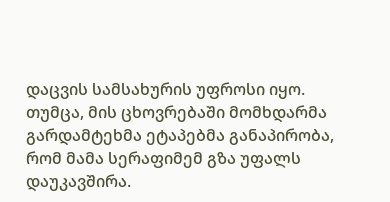დაცვის სამსახურის უფროსი იყო. თუმცა, მის ცხოვრებაში მომხდარმა გარდამტეხმა ეტაპებმა განაპირობა, რომ მამა სერაფიმემ გზა უფალს დაუკავშირა.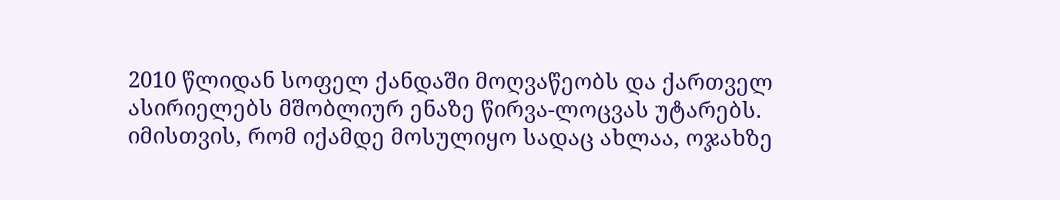2010 წლიდან სოფელ ქანდაში მოღვაწეობს და ქართველ ასირიელებს მშობლიურ ენაზე წირვა-ლოცვას უტარებს.
იმისთვის, რომ იქამდე მოსულიყო სადაც ახლაა, ოჯახზე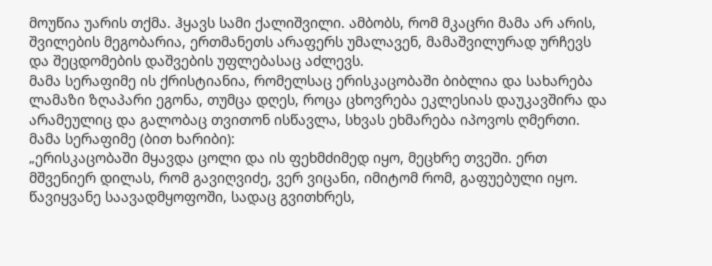მოუწია უარის თქმა. ჰყავს სამი ქალიშვილი. ამბობს, რომ მკაცრი მამა არ არის, შვილების მეგობარია, ერთმანეთს არაფერს უმალავენ, მამაშვილურად ურჩევს და შეცდომების დაშვების უფლებასაც აძლევს.
მამა სერაფიმე ის ქრისტიანია, რომელსაც ერისკაცობაში ბიბლია და სახარება ლამაზი ზღაპარი ეგონა, თუმცა დღეს, როცა ცხოვრება ეკლესიას დაუკავშირა და არამეულიც და გალობაც თვითონ ისწავლა, სხვას ეხმარება იპოვოს ღმერთი.
მამა სერაფიმე (ბით ხარიბი):
„ერისკაცობაში მყავდა ცოლი და ის ფეხმძიმედ იყო, მეცხრე თვეში. ერთ მშვენიერ დილას, რომ გავიღვიძე, ვერ ვიცანი, იმიტომ რომ, გაფუებული იყო. წავიყვანე საავადმყოფოში, სადაც გვითხრეს,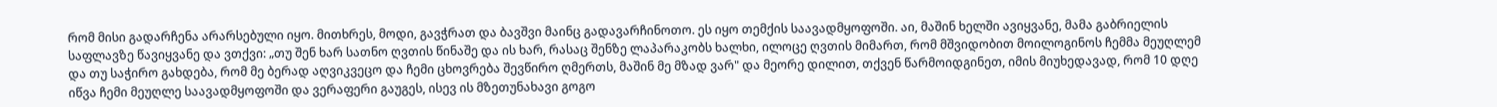რომ მისი გადარჩენა არარსებული იყო. მითხრეს, მოდი, გავჭრათ და ბავშვი მაინც გადავარჩინოთო. ეს იყო თემქის საავადმყოფოში. აი, მაშინ ხელში ავიყვანე, მამა გაბრიელის საფლავზე წავიყვანე და ვთქვი: „თუ შენ ხარ სათნო ღვთის წინაშე და ის ხარ, რასაც შენზე ლაპარაკობს ხალხი, ილოცე ღვთის მიმართ, რომ მშვიდობით მოილოგინოს ჩემმა მეუღლემ და თუ საჭირო გახდება, რომ მე ბერად აღვიკვეცო და ჩემი ცხოვრება შევწირო ღმერთს, მაშინ მე მზად ვარ" და მეორე დილით, თქვენ წარმოიდგინეთ, იმის მიუხედავად, რომ 10 დღე იწვა ჩემი მეუღლე საავადმყოფოში და ვერაფერი გაუგეს, ისევ ის მზეთუნახავი გოგო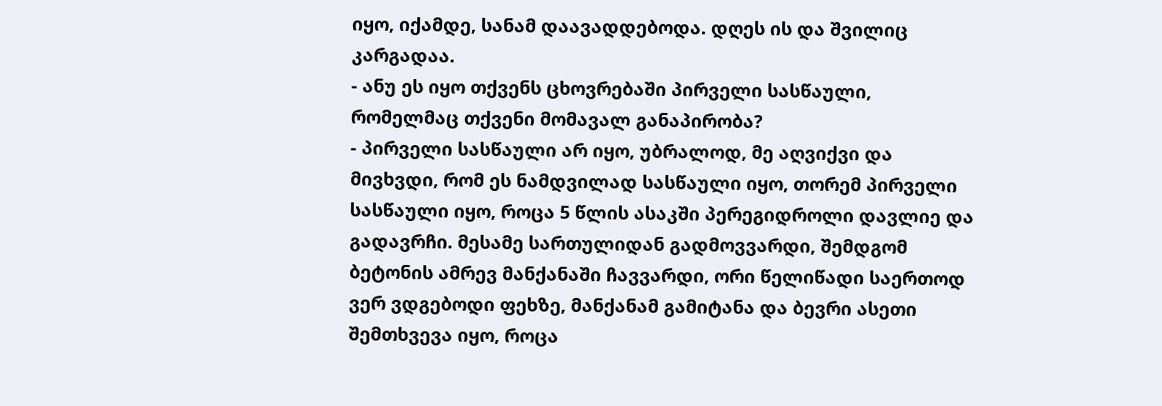იყო, იქამდე, სანამ დაავადდებოდა. დღეს ის და შვილიც კარგადაა.
- ანუ ეს იყო თქვენს ცხოვრებაში პირველი სასწაული, რომელმაც თქვენი მომავალ განაპირობა?
- პირველი სასწაული არ იყო, უბრალოდ, მე აღვიქვი და მივხვდი, რომ ეს ნამდვილად სასწაული იყო, თორემ პირველი სასწაული იყო, როცა 5 წლის ასაკში პერეგიდროლი დავლიე და გადავრჩი. მესამე სართულიდან გადმოვვარდი, შემდგომ ბეტონის ამრევ მანქანაში ჩავვარდი, ორი წელიწადი საერთოდ ვერ ვდგებოდი ფეხზე, მანქანამ გამიტანა და ბევრი ასეთი შემთხვევა იყო, როცა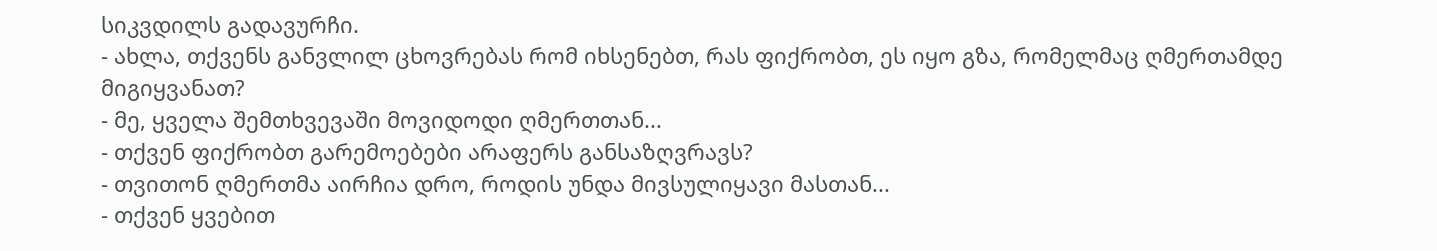სიკვდილს გადავურჩი.
- ახლა, თქვენს განვლილ ცხოვრებას რომ იხსენებთ, რას ფიქრობთ, ეს იყო გზა, რომელმაც ღმერთამდე მიგიყვანათ?
- მე, ყველა შემთხვევაში მოვიდოდი ღმერთთან...
- თქვენ ფიქრობთ გარემოებები არაფერს განსაზღვრავს?
- თვითონ ღმერთმა აირჩია დრო, როდის უნდა მივსულიყავი მასთან...
- თქვენ ყვებით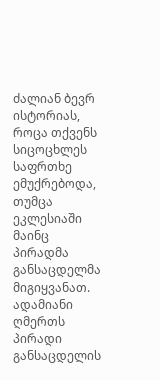ძალიან ბევრ ისტორიას, როცა თქვენს სიცოცხლეს საფრთხე ემუქრებოდა, თუმცა ეკლესიაში მაინც პირადმა განსაცდელმა მიგიყვანათ. ადამიანი ღმერთს პირადი განსაცდელის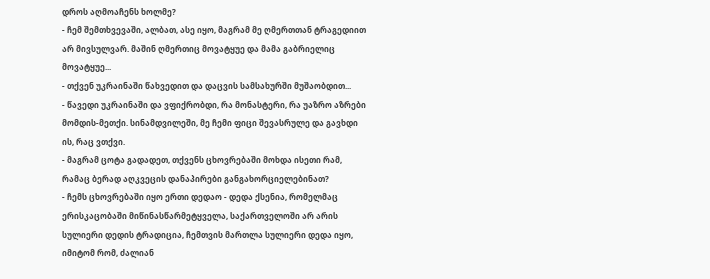დროს აღმოაჩენს ხოლმე?
- ჩემ შემთხვევაში, ალბათ, ასე იყო, მაგრამ მე ღმერთთან ტრაგედიით არ მივსულვარ. მაშინ ღმერთიც მოვატყუე და მამა გაბრიელიც მოვატყუე...
- თქვენ უკრაინაში წახვედით და დაცვის სამსახურში მუშაობდით...
- წავედი უკრაინაში და ვფიქრობდი, რა მონასტერი, რა უაზრო აზრები მომდის-მეთქი. სინამდვილეში, მე ჩემი ფიცი შევასრულე და გავხდი ის, რაც ვთქვი.
- მაგრამ ცოტა გადადეთ, თქვენს ცხოვრებაში მოხდა ისეთი რამ, რამაც ბერად აღკვეცის დანაპირები განგახორციელებინათ?
- ჩემს ცხოვრებაში იყო ერთი დედაო - დედა ქსენია, რომელმაც ერისკაცობაში მიწინასწარმეტყველა, საქართველოში არ არის სულიერი დედის ტრადიცია, ჩემთვის მართლა სულიერი დედა იყო, იმიტომ რომ, ძალიან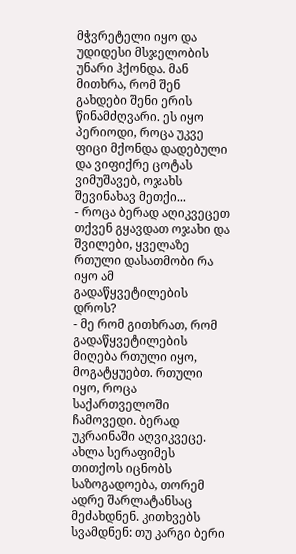მჭვრეტელი იყო და უდიდესი მსჯელობის უნარი ჰქონდა. მან მითხრა, რომ შენ გახდები შენი ერის წინამძღვარი. ეს იყო პერიოდი, როცა უკვე ფიცი მქონდა დადებული და ვიფიქრე ცოტას ვიმუშავებ, ოჯახს შევინახავ მეთქი...
- როცა ბერად აღიკვეცეთ თქვენ გყავდათ ოჯახი და შვილები, ყველაზე რთული დასათმობი რა იყო ამ გადაწყვეტილების დროს?
- მე რომ გითხრათ, რომ გადაწყვეტილების მიღება რთული იყო, მოგატყუებთ. რთული იყო, როცა საქართველოში ჩამოვედი. ბერად უკრაინაში აღვიკვეცე. ახლა სერაფიმეს თითქოს იცნობს საზოგადოება, თორემ ადრე შარლატანსაც მეძახდნენ. კითხვებს სვამდნენ: თუ კარგი ბერი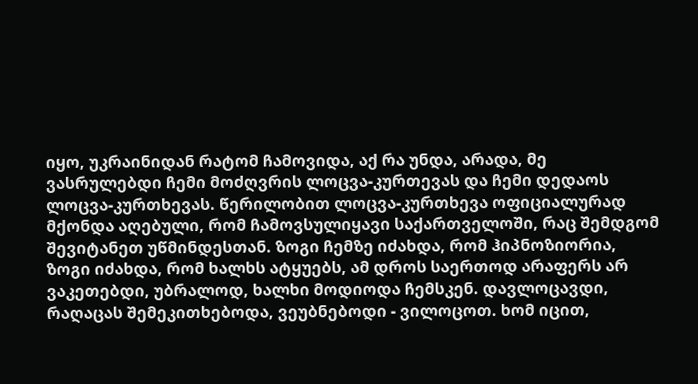იყო, უკრაინიდან რატომ ჩამოვიდა, აქ რა უნდა, არადა, მე ვასრულებდი ჩემი მოძღვრის ლოცვა-კურთევას და ჩემი დედაოს ლოცვა-კურთხევას. წერილობით ლოცვა-კურთხევა ოფიციალურად მქონდა აღებული, რომ ჩამოვსულიყავი საქართველოში, რაც შემდგომ შევიტანეთ უწმინდესთან. ზოგი ჩემზე იძახდა, რომ ჰიპნოზიორია, ზოგი იძახდა, რომ ხალხს ატყუებს, ამ დროს საერთოდ არაფერს არ ვაკეთებდი, უბრალოდ, ხალხი მოდიოდა ჩემსკენ. დავლოცავდი, რაღაცას შემეკითხებოდა, ვეუბნებოდი - ვილოცოთ. ხომ იცით,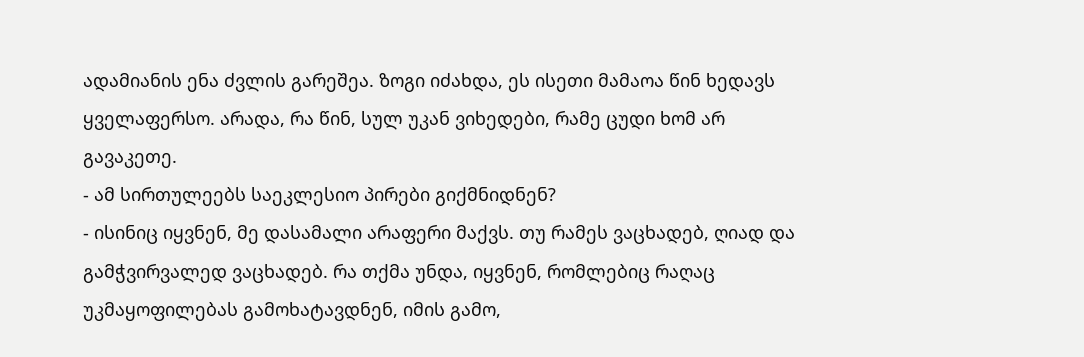ადამიანის ენა ძვლის გარეშეა. ზოგი იძახდა, ეს ისეთი მამაოა წინ ხედავს ყველაფერსო. არადა, რა წინ, სულ უკან ვიხედები, რამე ცუდი ხომ არ გავაკეთე.
- ამ სირთულეებს საეკლესიო პირები გიქმნიდნენ?
- ისინიც იყვნენ, მე დასამალი არაფერი მაქვს. თუ რამეს ვაცხადებ, ღიად და გამჭვირვალედ ვაცხადებ. რა თქმა უნდა, იყვნენ, რომლებიც რაღაც უკმაყოფილებას გამოხატავდნენ, იმის გამო,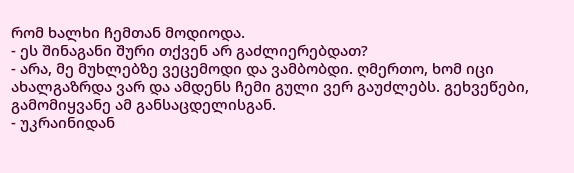რომ ხალხი ჩემთან მოდიოდა.
- ეს შინაგანი შური თქვენ არ გაძლიერებდათ?
- არა, მე მუხლებზე ვეცემოდი და ვამბობდი. ღმერთო, ხომ იცი ახალგაზრდა ვარ და ამდენს ჩემი გული ვერ გაუძლებს. გეხვეწები, გამომიყვანე ამ განსაცდელისგან.
- უკრაინიდან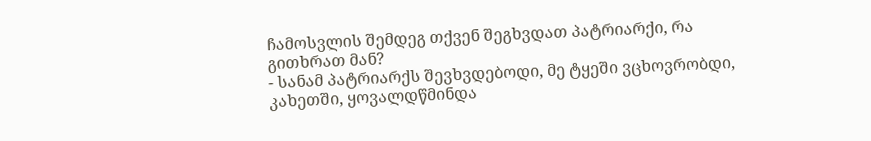ჩამოსვლის შემდეგ თქვენ შეგხვდათ პატრიარქი, რა გითხრათ მან?
- სანამ პატრიარქს შევხვდებოდი, მე ტყეში ვცხოვრობდი, კახეთში, ყოვალდწმინდა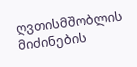ღვთისმშობლის მიძინების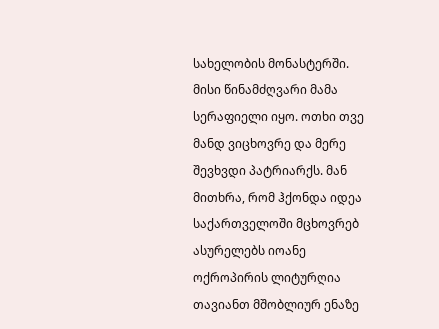სახელობის მონასტერში. მისი წინამძღვარი მამა სერაფიელი იყო. ოთხი თვე მანდ ვიცხოვრე და მერე შევხვდი პატრიარქს. მან მითხრა, რომ ჰქონდა იდეა საქართველოში მცხოვრებ ასურელებს იოანე ოქროპირის ლიტურღია თავიანთ მშობლიურ ენაზე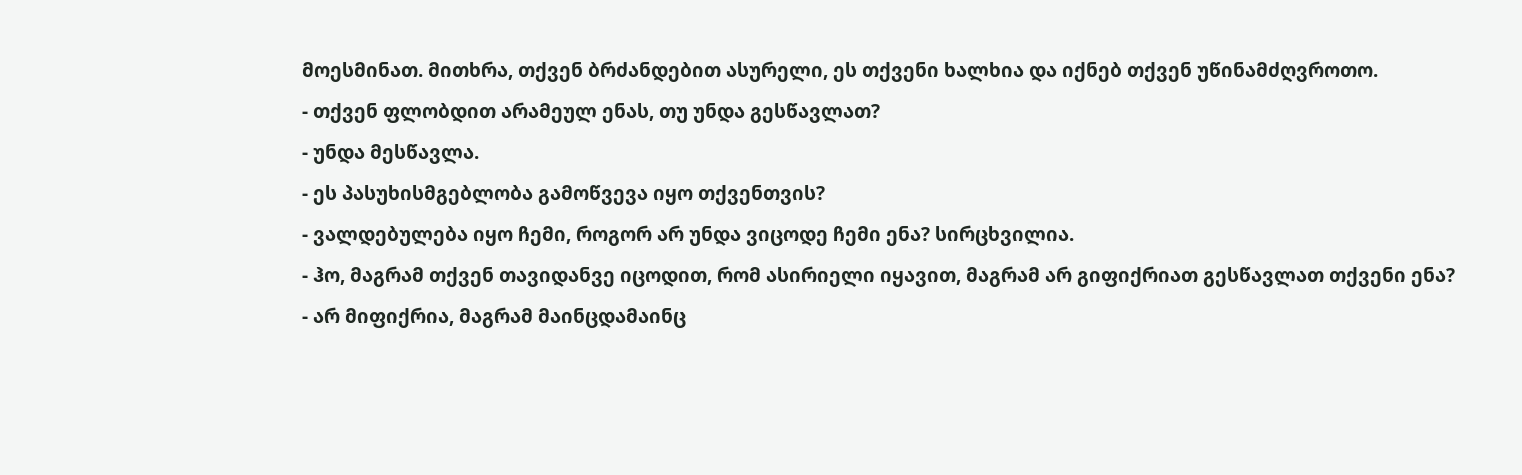მოესმინათ. მითხრა, თქვენ ბრძანდებით ასურელი, ეს თქვენი ხალხია და იქნებ თქვენ უწინამძღვროთო.
- თქვენ ფლობდით არამეულ ენას, თუ უნდა გესწავლათ?
- უნდა მესწავლა.
- ეს პასუხისმგებლობა გამოწვევა იყო თქვენთვის?
- ვალდებულება იყო ჩემი, როგორ არ უნდა ვიცოდე ჩემი ენა? სირცხვილია.
- ჰო, მაგრამ თქვენ თავიდანვე იცოდით, რომ ასირიელი იყავით, მაგრამ არ გიფიქრიათ გესწავლათ თქვენი ენა?
- არ მიფიქრია, მაგრამ მაინცდამაინც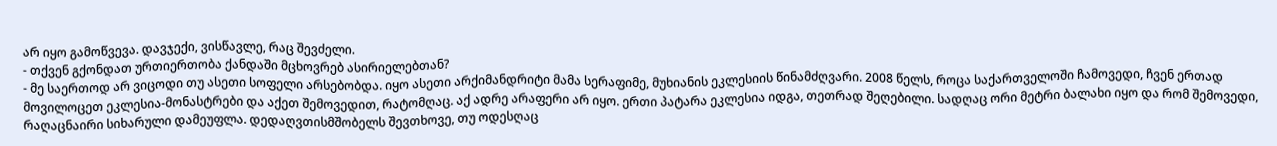არ იყო გამოწვევა. დავჯექი, ვისწავლე, რაც შევძელი.
- თქვენ გქონდათ ურთიერთობა ქანდაში მცხოვრებ ასირიელებთან?
- მე საერთოდ არ ვიცოდი თუ ასეთი სოფელი არსებობდა. იყო ასეთი არქიმანდრიტი მამა სერაფიმე, მუხიანის ეკლესიის წინამძღვარი. 2008 წელს, როცა საქართველოში ჩამოვედი, ჩვენ ერთად მოვილოცეთ ეკლესია-მონასტრები და აქეთ შემოვედით, რატომღაც. აქ ადრე არაფერი არ იყო. ერთი პატარა ეკლესია იდგა, თეთრად შეღებილი. სადღაც ორი მეტრი ბალახი იყო და რომ შემოვედი, რაღაცნაირი სიხარული დამეუფლა. დედაღვთისმშობელს შევთხოვე, თუ ოდესღაც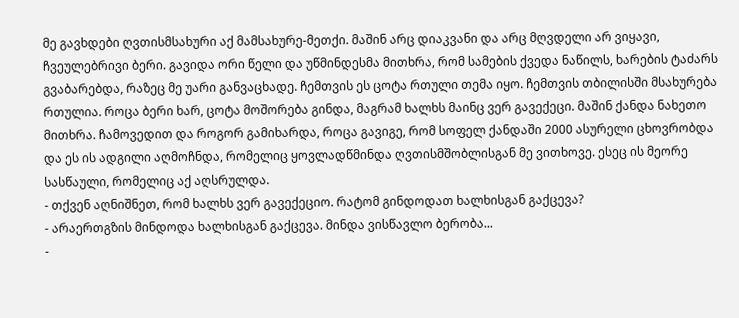მე გავხდები ღვთისმსახური აქ მამსახურე-მეთქი. მაშინ არც დიაკვანი და არც მღვდელი არ ვიყავი, ჩვეულებრივი ბერი. გავიდა ორი წელი და უწმინდესმა მითხრა, რომ სამების ქვედა ნაწილს, ხარების ტაძარს გვაბარებდა, რაზეც მე უარი განვაცხადე. ჩემთვის ეს ცოტა რთული თემა იყო. ჩემთვის თბილისში მსახურება რთულია. როცა ბერი ხარ, ცოტა მოშორება გინდა, მაგრამ ხალხს მაინც ვერ გავექეცი. მაშინ ქანდა ნახეთო მითხრა. ჩამოვედით და როგორ გამიხარდა, როცა გავიგე, რომ სოფელ ქანდაში 2000 ასურელი ცხოვრობდა და ეს ის ადგილი აღმოჩნდა, რომელიც ყოვლადწმინდა ღვთისმშობლისგან მე ვითხოვე. ესეც ის მეორე სასწაული, რომელიც აქ აღსრულდა.
- თქვენ აღნიშნეთ, რომ ხალხს ვერ გავექეციო. რატომ გინდოდათ ხალხისგან გაქცევა?
- არაერთგზის მინდოდა ხალხისგან გაქცევა. მინდა ვისწავლო ბერობა...
-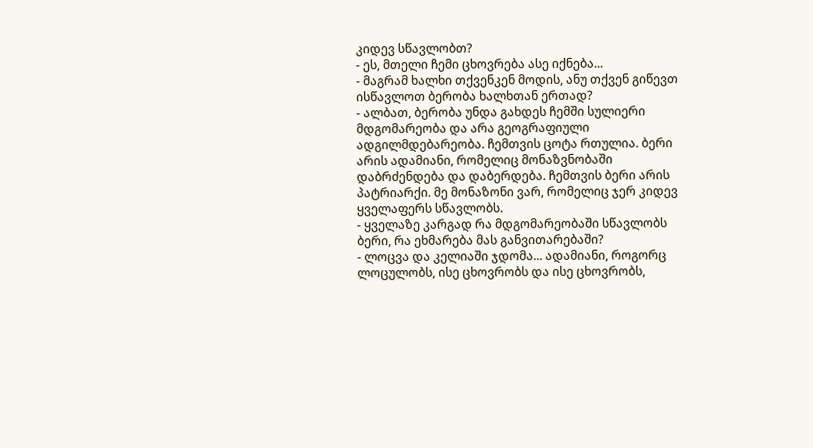კიდევ სწავლობთ?
- ეს, მთელი ჩემი ცხოვრება ასე იქნება...
- მაგრამ ხალხი თქვენკენ მოდის, ანუ თქვენ გიწევთ ისწავლოთ ბერობა ხალხთან ერთად?
- ალბათ, ბერობა უნდა გახდეს ჩემში სულიერი მდგომარეობა და არა გეოგრაფიული ადგილმდებარეობა. ჩემთვის ცოტა რთულია. ბერი არის ადამიანი, რომელიც მონაზვნობაში დაბრძენდება და დაბერდება. ჩემთვის ბერი არის პატრიარქი. მე მონაზონი ვარ, რომელიც ჯერ კიდევ ყველაფერს სწავლობს.
- ყველაზე კარგად რა მდგომარეობაში სწავლობს ბერი, რა ეხმარება მას განვითარებაში?
- ლოცვა და კელიაში ჯდომა... ადამიანი, როგორც ლოცულობს, ისე ცხოვრობს და ისე ცხოვრობს,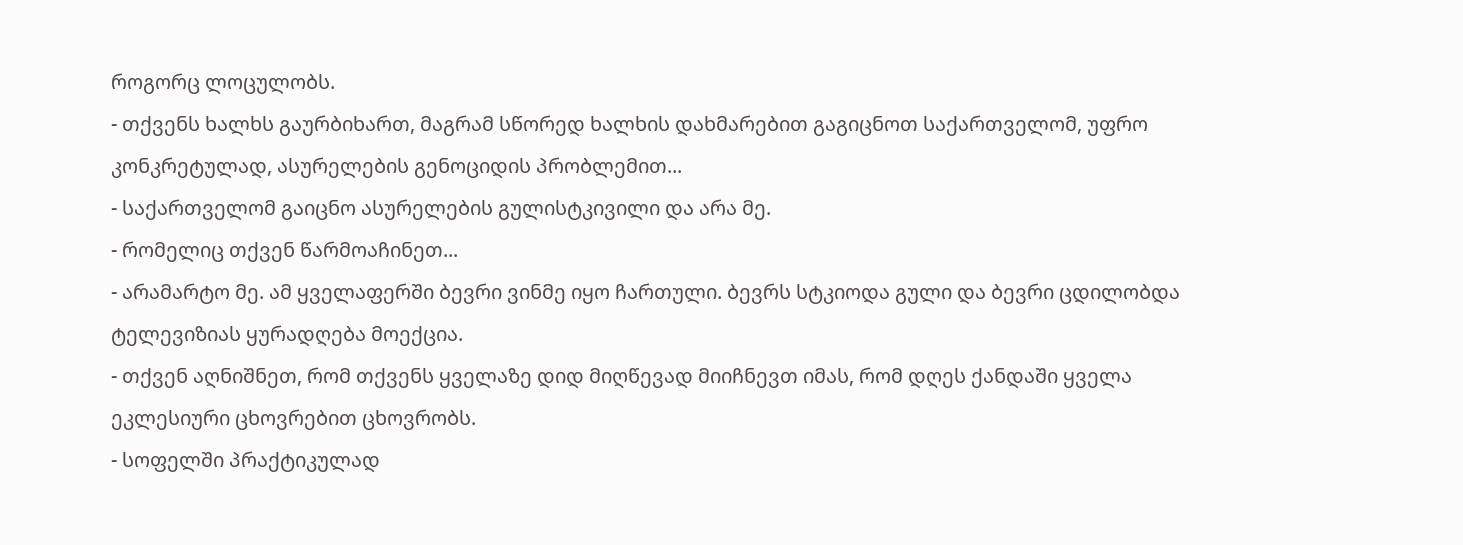როგორც ლოცულობს.
- თქვენს ხალხს გაურბიხართ, მაგრამ სწორედ ხალხის დახმარებით გაგიცნოთ საქართველომ, უფრო კონკრეტულად, ასურელების გენოციდის პრობლემით...
- საქართველომ გაიცნო ასურელების გულისტკივილი და არა მე.
- რომელიც თქვენ წარმოაჩინეთ...
- არამარტო მე. ამ ყველაფერში ბევრი ვინმე იყო ჩართული. ბევრს სტკიოდა გული და ბევრი ცდილობდა ტელევიზიას ყურადღება მოექცია.
- თქვენ აღნიშნეთ, რომ თქვენს ყველაზე დიდ მიღწევად მიიჩნევთ იმას, რომ დღეს ქანდაში ყველა ეკლესიური ცხოვრებით ცხოვრობს.
- სოფელში პრაქტიკულად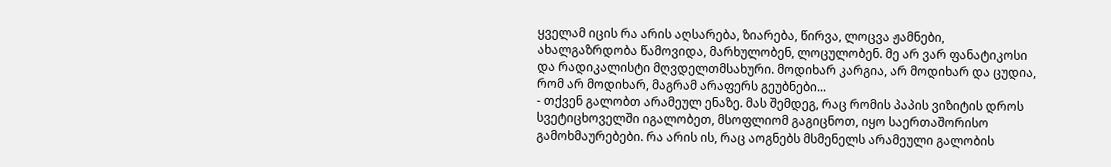ყველამ იცის რა არის აღსარება, ზიარება, წირვა, ლოცვა ჟამნები, ახალგაზრდობა წამოვიდა, მარხულობენ, ლოცულობენ. მე არ ვარ ფანატიკოსი და რადიკალისტი მღვდელთმსახური. მოდიხარ კარგია, არ მოდიხარ და ცუდია, რომ არ მოდიხარ, მაგრამ არაფერს გეუბნები...
- თქვენ გალობთ არამეულ ენაზე. მას შემდეგ, რაც რომის პაპის ვიზიტის დროს სვეტიცხოველში იგალობეთ, მსოფლიომ გაგიცნოთ, იყო საერთაშორისო გამოხმაურებები. რა არის ის, რაც აოგნებს მსმენელს არამეული გალობის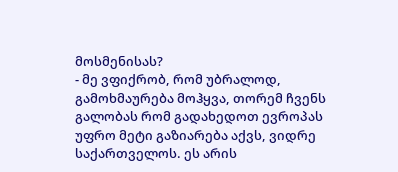მოსმენისას?
- მე ვფიქრობ, რომ უბრალოდ, გამოხმაურება მოჰყვა, თორემ ჩვენს გალობას რომ გადახედოთ ევროპას უფრო მეტი გაზიარება აქვს, ვიდრე საქართველოს. ეს არის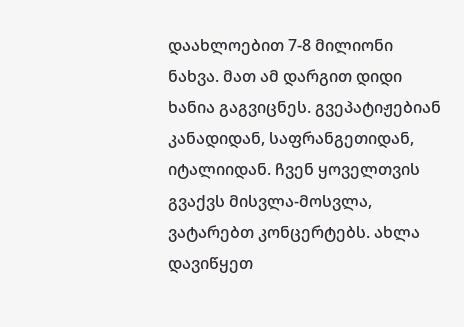დაახლოებით 7-8 მილიონი ნახვა. მათ ამ დარგით დიდი ხანია გაგვიცნეს. გვეპატიჟებიან კანადიდან, საფრანგეთიდან, იტალიიდან. ჩვენ ყოველთვის გვაქვს მისვლა-მოსვლა, ვატარებთ კონცერტებს. ახლა დავიწყეთ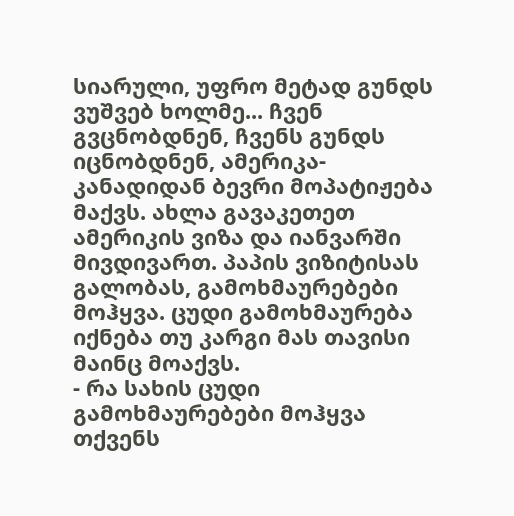სიარული, უფრო მეტად გუნდს ვუშვებ ხოლმე... ჩვენ გვცნობდნენ, ჩვენს გუნდს იცნობდნენ, ამერიკა-კანადიდან ბევრი მოპატიჟება მაქვს. ახლა გავაკეთეთ ამერიკის ვიზა და იანვარში მივდივართ. პაპის ვიზიტისას გალობას, გამოხმაურებები მოჰყვა. ცუდი გამოხმაურება იქნება თუ კარგი მას თავისი მაინც მოაქვს.
- რა სახის ცუდი გამოხმაურებები მოჰყვა თქვენს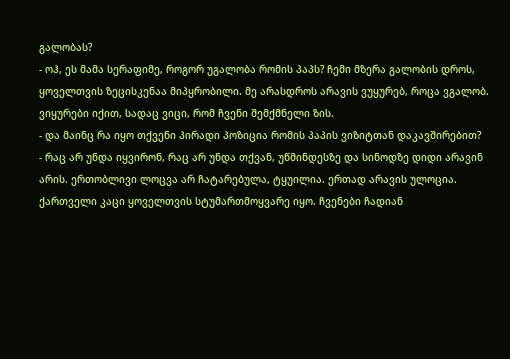გალობას?
- ოჰ, ეს მამა სერაფიმე, როგორ უგალობა რომის პაპს? ჩემი მზერა გალობის დროს, ყოველთვის ზეცისკენაა მიპყრობილი. მე არასდროს არავის ვუყურებ, როცა ვგალობ. ვიყურები იქით, სადაც ვიცი, რომ ჩვენი შემქმნელი ზის.
- და მაინც რა იყო თქვენი პირადი პოზიცია რომის პაპის ვიზიტთან დაკავშირებით?
- რაც არ უნდა იყვირონ, რაც არ უნდა თქვან, უწმინდესზე და სინოდზე დიდი არავინ არის. ერთობლივი ლოცვა არ ჩატარებულა, ტყუილია. ერთად არავის ულოცია. ქართველი კაცი ყოველთვის სტუმართმოყვარე იყო. ჩვენები ჩადიან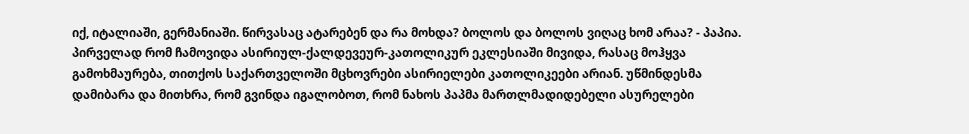იქ, იტალიაში, გერმანიაში. წირვასაც ატარებენ და რა მოხდა? ბოლოს და ბოლოს ვიღაც ხომ არაა? - პაპია. პირველად რომ ჩამოვიდა ასირიულ-ქალდევეურ-კათოლიკურ ეკლესიაში მივიდა, რასაც მოჰყვა გამოხმაურება, თითქოს საქართველოში მცხოვრები ასირიელები კათოლიკეები არიან. უწმინდესმა დამიბარა და მითხრა, რომ გვინდა იგალობოთ, რომ ნახოს პაპმა მართლმადიდებელი ასურელები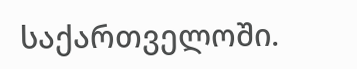საქართველოში.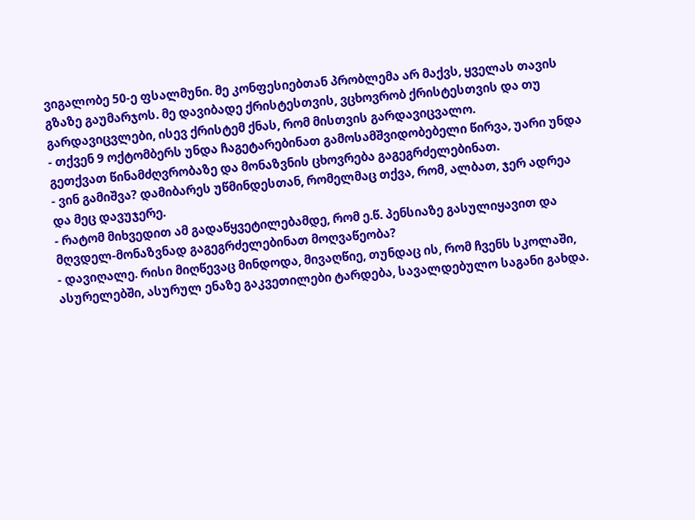ვიგალობე 50-ე ფსალმუნი. მე კონფესიებთან პრობლემა არ მაქვს, ყველას თავის გზაზე გაუმარჯოს. მე დავიბადე ქრისტესთვის, ვცხოვრობ ქრისტესთვის და თუ გარდავიცვლები, ისევ ქრისტემ ქნას, რომ მისთვის გარდავიცვალო.
- თქვენ 9 ოქტომბერს უნდა ჩაგეტარებინათ გამოსამშვიდობებელი წირვა, უარი უნდა გეთქვათ წინამძღვრობაზე და მონაზვნის ცხოვრება გაგეგრძელებინათ.
- ვინ გამიშვა? დამიბარეს უწმინდესთან, რომელმაც თქვა, რომ, ალბათ, ჯერ ადრეა და მეც დავუჯერე.
- რატომ მიხვედით ამ გადაწყვეტილებამდე, რომ ე.წ. პენსიაზე გასულიყავით და მღვდელ-მონაზვნად გაგეგრძელებინათ მოღვაწეობა?
- დავიღალე. რისი მიღწევაც მინდოდა, მივაღწიე, თუნდაც ის, რომ ჩვენს სკოლაში, ასურელებში, ასურულ ენაზე გაკვეთილები ტარდება, სავალდებულო საგანი გახდა.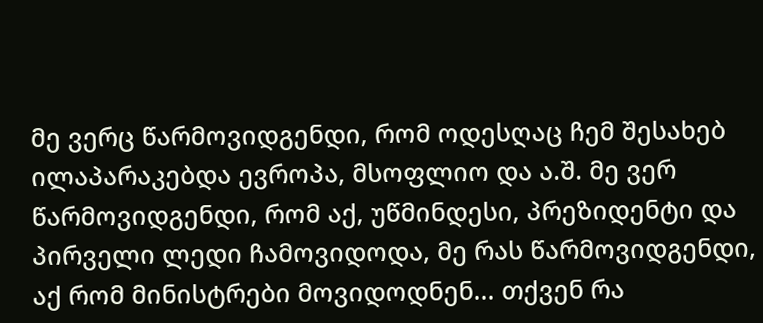მე ვერც წარმოვიდგენდი, რომ ოდესღაც ჩემ შესახებ ილაპარაკებდა ევროპა, მსოფლიო და ა.შ. მე ვერ წარმოვიდგენდი, რომ აქ, უწმინდესი, პრეზიდენტი და პირველი ლედი ჩამოვიდოდა, მე რას წარმოვიდგენდი, აქ რომ მინისტრები მოვიდოდნენ... თქვენ რა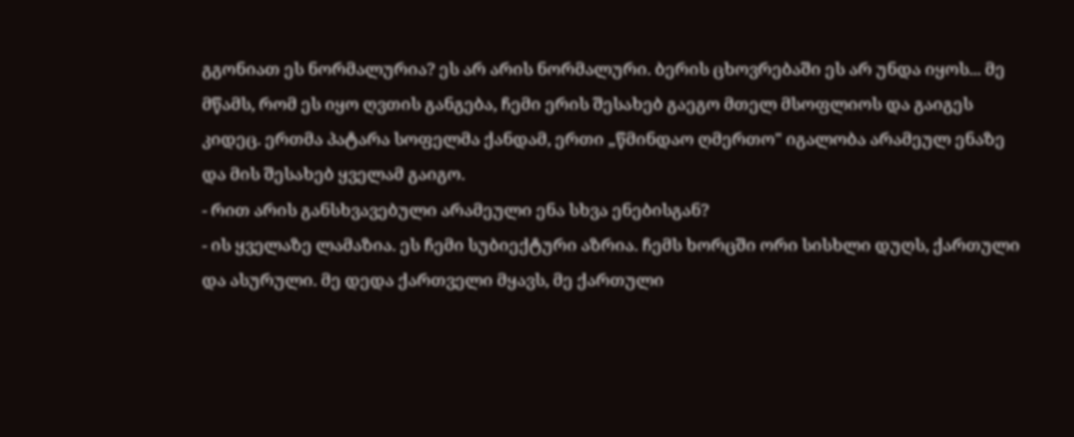გგონიათ ეს ნორმალურია? ეს არ არის ნორმალური. ბერის ცხოვრებაში ეს არ უნდა იყოს... მე მწამს, რომ ეს იყო ღვთის განგება, ჩემი ერის შესახებ გაეგო მთელ მსოფლიოს და გაიგეს კიდეც. ერთმა პატარა სოფელმა ქანდამ, ერთი „წმინდაო ღმერთო" იგალობა არამეულ ენაზე და მის შესახებ ყველამ გაიგო.
- რით არის განსხვავებული არამეული ენა სხვა ენებისგან?
- ის ყველაზე ლამაზია. ეს ჩემი სუბიექტური აზრია. ჩემს ხორცში ორი სისხლი დუღს, ქართული და ასურული. მე დედა ქართველი მყავს, მე ქართული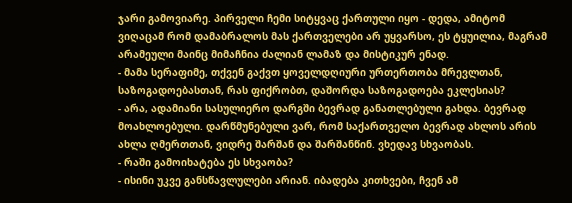ჯარი გამოვიარე. პირველი ჩემი სიტყვაც ქართული იყო - დედა, ამიტომ ვიღაცამ რომ დამაბრალოს მას ქართველები არ უყვარსო, ეს ტყუილია, მაგრამ არამეული მაინც მიმაჩნია ძალიან ლამაზ და მისტიკურ ენად.
- მამა სერაფიმე, თქვენ გაქვთ ყოველდღიური ურთერთობა მრევლთან, საზოგადოებასთან, რას ფიქრობთ, დაშორდა საზოგადოება ეკლესიას?
- არა, ადამიანი სასულიერო დარგში ბევრად განათლებული გახდა. ბევრად მოახლოებული. დარწმუნებული ვარ, რომ საქართველო ბევრად ახლოს არის ახლა ღმერთთან, ვიდრე შარშან და შარშანწინ. ვხედავ სხვაობას.
- რაში გამოიხატება ეს სხვაობა?
- ისინი უკვე განსწავლულები არიან. იბადება კითხვები, ჩვენ ამ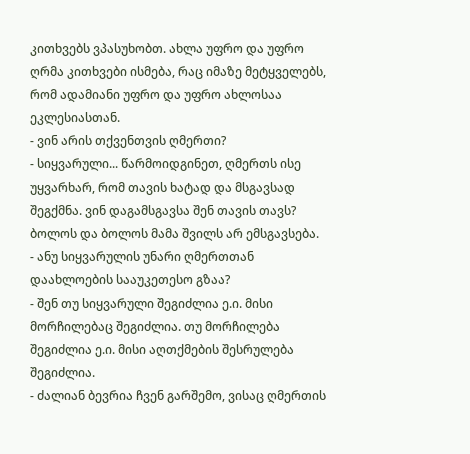კითხვებს ვპასუხობთ. ახლა უფრო და უფრო ღრმა კითხვები ისმება, რაც იმაზე მეტყველებს, რომ ადამიანი უფრო და უფრო ახლოსაა ეკლესიასთან.
- ვინ არის თქვენთვის ღმერთი?
- სიყვარული... წარმოიდგინეთ, ღმერთს ისე უყვარხარ, რომ თავის ხატად და მსგავსად შეგქმნა. ვინ დაგამსგავსა შენ თავის თავს? ბოლოს და ბოლოს მამა შვილს არ ემსგავსება.
- ანუ სიყვარულის უნარი ღმერთთან დაახლოების სააუკეთესო გზაა?
- შენ თუ სიყვარული შეგიძლია ე.ი. მისი მორჩილებაც შეგიძლია. თუ მორჩილება შეგიძლია ე.ი. მისი აღთქმების შესრულება შეგიძლია.
- ძალიან ბევრია ჩვენ გარშემო, ვისაც ღმერთის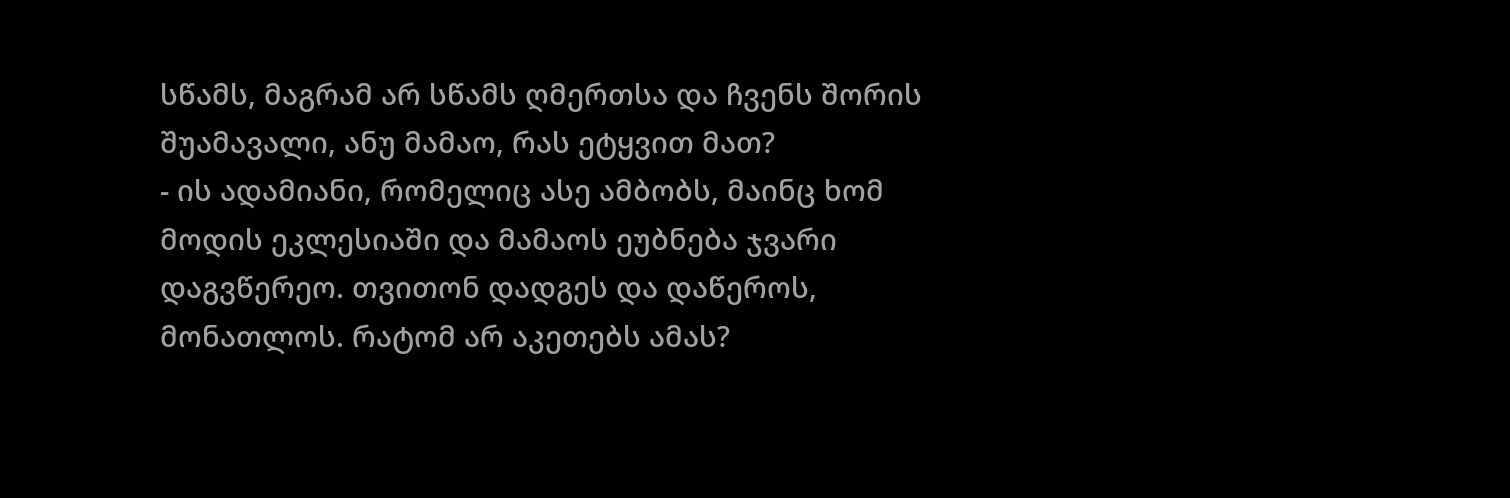სწამს, მაგრამ არ სწამს ღმერთსა და ჩვენს შორის შუამავალი, ანუ მამაო, რას ეტყვით მათ?
- ის ადამიანი, რომელიც ასე ამბობს, მაინც ხომ მოდის ეკლესიაში და მამაოს ეუბნება ჯვარი დაგვწერეო. თვითონ დადგეს და დაწეროს, მონათლოს. რატომ არ აკეთებს ამას?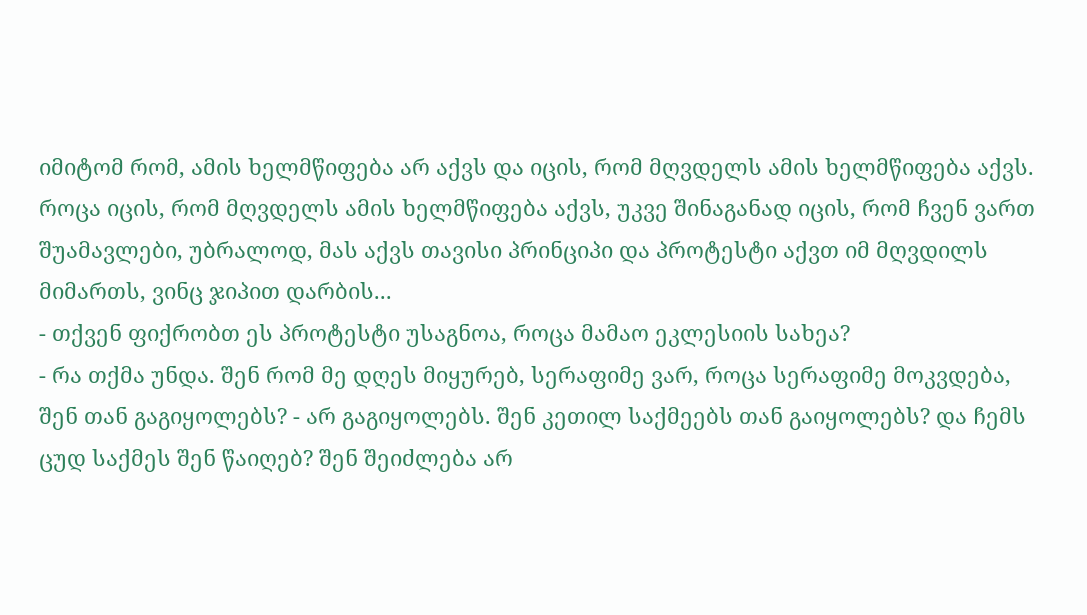იმიტომ რომ, ამის ხელმწიფება არ აქვს და იცის, რომ მღვდელს ამის ხელმწიფება აქვს. როცა იცის, რომ მღვდელს ამის ხელმწიფება აქვს, უკვე შინაგანად იცის, რომ ჩვენ ვართ შუამავლები, უბრალოდ, მას აქვს თავისი პრინციპი და პროტესტი აქვთ იმ მღვდილს მიმართს, ვინც ჯიპით დარბის...
- თქვენ ფიქრობთ ეს პროტესტი უსაგნოა, როცა მამაო ეკლესიის სახეა?
- რა თქმა უნდა. შენ რომ მე დღეს მიყურებ, სერაფიმე ვარ, როცა სერაფიმე მოკვდება, შენ თან გაგიყოლებს? - არ გაგიყოლებს. შენ კეთილ საქმეებს თან გაიყოლებს? და ჩემს ცუდ საქმეს შენ წაიღებ? შენ შეიძლება არ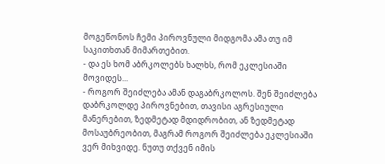მოგეწონოს ჩემი პიროვნული მიდგომა ამა თუ იმ საკითხთან მიმართებით.
- და ეს ხომ აბრკოლებს ხალხს, რომ ეკლესიაში მოვიდეს...
- როგორ შეიძლება ამან დაგაბრკოლოს. შენ შეიძლება დაბრკოლდე პიროვნებით, თავისი აგრესიული მანერებით, ზედმეტად მდიდრობით, ან ზედმეტად მოსაუბრეობით, მაგრამ როგორ შეიძლება ეკლესიაში ვერ მიხვიდე. ნუთუ თქვენ იმის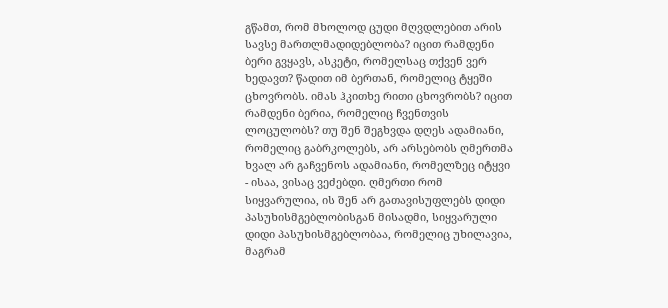გწამთ, რომ მხოლოდ ცუდი მღვდლებით არის სავსე მართლმადიდებლობა? იცით რამდენი ბერი გვყავს, ასკეტი, რომელსაც თქვენ ვერ ხედავთ? წადით იმ ბერთან, რომელიც ტყეში ცხოვრობს. იმას ჰკითხე რითი ცხოვრობს? იცით რამდენი ბერია, რომელიც ჩვენთვის ლოცულობს? თუ შენ შეგხვდა დღეს ადამიანი, რომელიც გაბრკოლებს, არ არსებობს ღმერთმა ხვალ არ გაჩვენოს ადამიანი, რომელზეც იტყვი - ისაა, ვისაც ვეძებდი. ღმერთი რომ სიყვარულია, ის შენ არ გათავისუფლებს დიდი პასუხისმგებლობისგან მისადმი, სიყვარული დიდი პასუხისმგებლობაა, რომელიც უხილავია, მაგრამ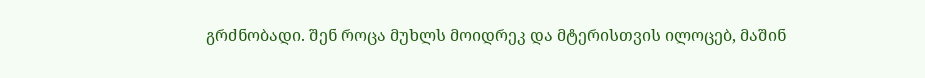გრძნობადი. შენ როცა მუხლს მოიდრეკ და მტერისთვის ილოცებ, მაშინ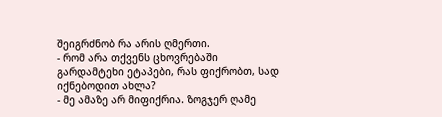შეიგრძნობ რა არის ღმერთი.
- რომ არა თქვენს ცხოვრებაში გარდამტეხი ეტაპები, რას ფიქრობთ, სად იქნებოდით ახლა?
- მე ამაზე არ მიფიქრია. ზოგჯერ ღამე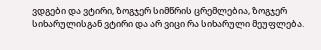ვდგები და ვტირი, ზოგჯერ სიმწრის ცრემლებია, ზოგჯერ სიხარულისგან ვტირი და არ ვიცი რა სიხარული მეუფლება.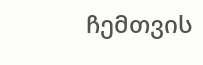ჩემთვის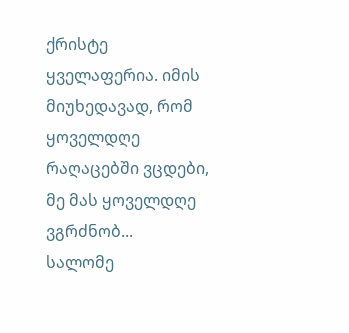ქრისტე ყველაფერია. იმის მიუხედავად, რომ ყოველდღე რაღაცებში ვცდები, მე მას ყოველდღე ვგრძნობ...
სალომე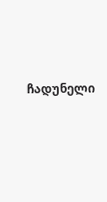ჩადუნელი